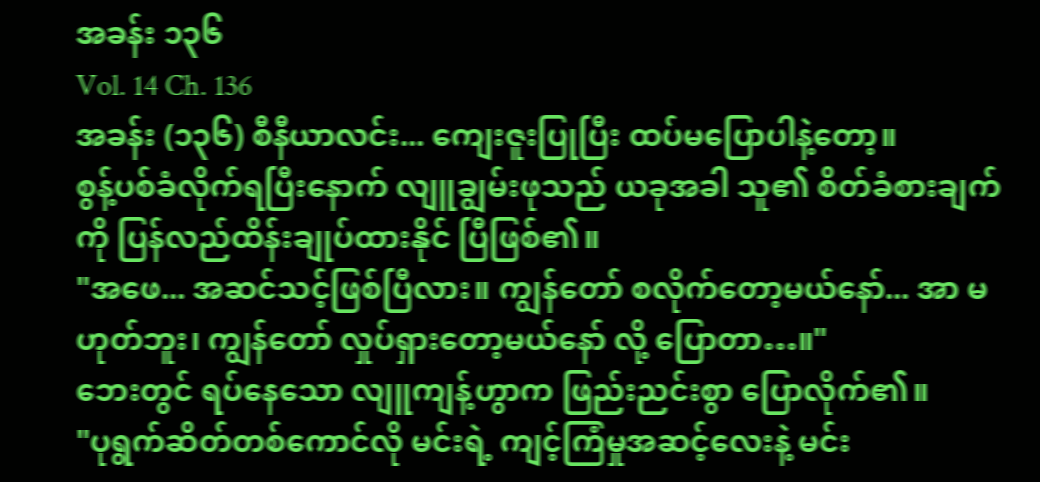အခန်း ၁၃၆
Vol. 14 Ch. 136
အခန်း (၁၃၆) စီနီယာလင်း... ကျေးဇူးပြုပြီး ထပ်မပြောပါနဲ့တော့။
စွန့်ပစ်ခံလိုက်ရပြီးနောက် လျူချွမ်းဖုသည် ယခုအခါ သူ၏ စိတ်ခံစားချက်ကို ပြန်လည်ထိန်းချုပ်ထားနိုင် ပြီဖြစ်၏။
"အဖေ... အဆင်သင့်ဖြစ်ပြီလား။ ကျွန်တော် စလိုက်တော့မယ်နော်... အာ မဟုတ်ဘူး၊ ကျွန်တော် လှုပ်ရှားတော့မယ်နော် လို့ ပြောတာ…။"
ဘေးတွင် ရပ်နေသော လျူကျန့်ဟွာက ဖြည်းညင်းစွာ ပြောလိုက်၏။
"ပုရွက်ဆိတ်တစ်ကောင်လို မင်းရဲ့ ကျင့်ကြံမှုအဆင့်လေးနဲ့ မင်း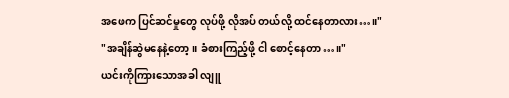အဖေက ပြင်ဆင်မှုတွေ လုပ်ဖို့ လိုအပ် တယ်လို့ ထင်နေတာလား…။"
"အချိန်ဆွဲမနေနဲ့တော့။ ခံစားကြည့်ဖို့ ငါ စောင့်နေတာ…။"
ယင်းကိုကြားသောအခါ လျူ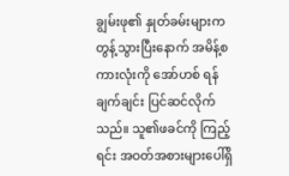ချွမ်းဖု၏ နှုတ်ခမ်းများက တွန့်သွားပြီးနောက် အမိန့်စကားလုံးကို အော်ဟစ် ရန် ချက်ချင်း ပြင်ဆင်လိုက်သည်။ သူ၏ဖခင်ကို ကြည့်ရင်း အဝတ်အစားများပေါ်ရှိ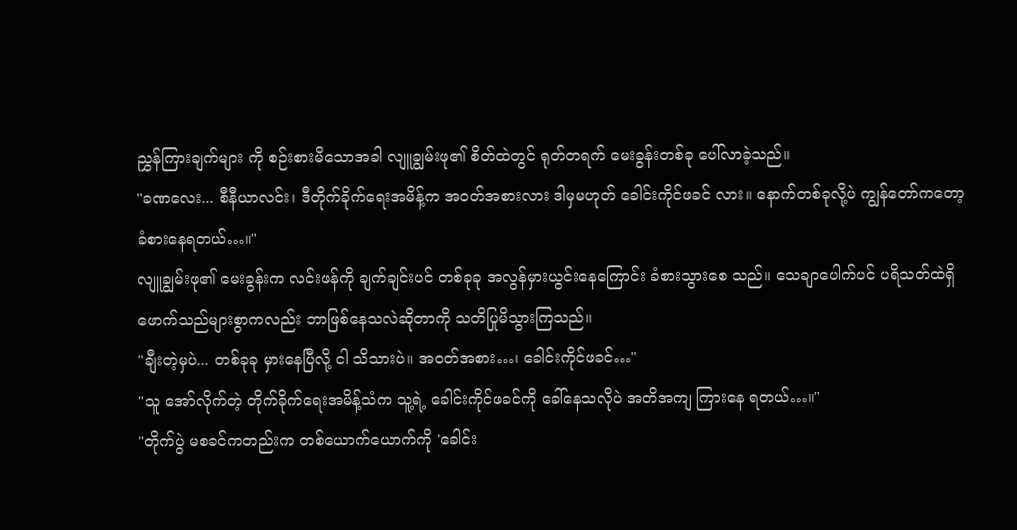ညွှန်ကြားချက်များ ကို စဉ်းစားမိသောအခါ လျူချွမ်းဖု၏ စိတ်ထဲတွင် ရုတ်တရက် မေးခွန်းတစ်ခု ပေါ်လာခဲ့သည်။
"ခဏလေး... စီနီယာလင်း၊ ဒီတိုက်ခိုက်ရေးအမိန့်က အဝတ်အစားလား ဒါမှမဟုတ် ခေါင်းကိုင်ဖခင် လား။ နောက်တစ်ခုလို့ပဲ ကျွန်တော်ကတော့ ခံစားနေရတယ်…။"
လျူချွမ်းဖု၏ မေးခွန်းက လင်းဖန်ကို ချက်ချင်းပင် တစ်ခုခု အလွန်မှားယွင်းနေကြောင်း ခံစားသွားစေ သည်။ သေချာပေါက်ပင် ပရိသတ်ထဲရှိ ဖောက်သည်များစွာကလည်း ဘာဖြစ်နေသလဲဆိုတာကို သတိပြုမိသွားကြသည်။
"ချီးတဲ့မှပဲ... တစ်ခုခု မှားနေပြီလို့ ငါ သိသားပဲ။ အဝတ်အစား…၊ ခေါင်းကိုင်ဖခင်…"
"သူ အော်လိုက်တဲ့ တိုက်ခိုက်ရေးအမိန့်သံက သူ့ရဲ့ ခေါင်းကိုင်ဖခင်ကို ခေါ်နေသလိုပဲ အတိအကျ ကြားနေ ရတယ်…။"
"တိုက်ပွဲ မစခင်ကတည်းက တစ်ယောက်ယောက်ကို 'ခေါင်း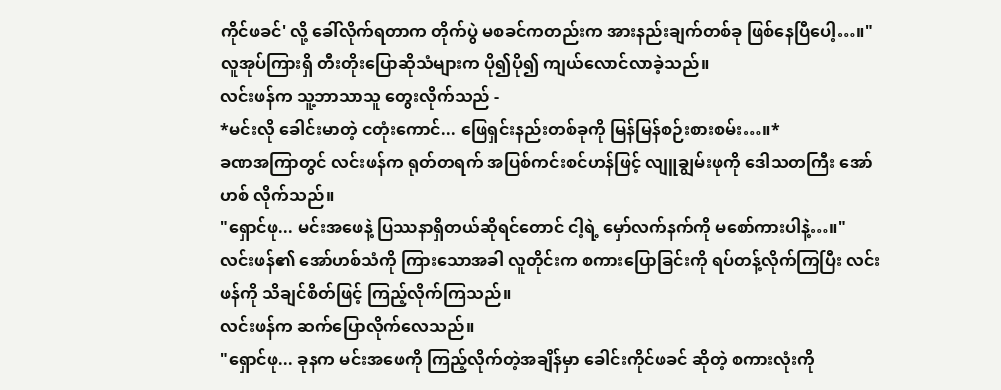ကိုင်ဖခင်' လို့ ခေါ်လိုက်ရတာက တိုက်ပွဲ မစခင်ကတည်းက အားနည်းချက်တစ်ခု ဖြစ်နေပြီပေါ့…။"
လူအုပ်ကြားရှိ တီးတိုးပြောဆိုသံများက ပို၍ပို၍ ကျယ်လောင်လာခဲ့သည်။
လင်းဖန်က သူ့ဘာသာသူ တွေးလိုက်သည် -
*မင်းလို ခေါင်းမာတဲ့ ငတုံးကောင်... ဖြေရှင်းနည်းတစ်ခုကို မြန်မြန်စဉ်းစားစမ်း…။*
ခဏအကြာတွင် လင်းဖန်က ရုတ်တရက် အပြစ်ကင်းစင်ဟန်ဖြင့် လျူချွမ်းဖုကို ဒေါသတကြီး အော်ဟစ် လိုက်သည်။
"ရှောင်ဖု... မင်းအဖေနဲ့ ပြဿနာရှိတယ်ဆိုရင်တောင် ငါ့ရဲ့ မှော်လက်နက်ကို မစော်ကားပါနဲ့…။"
လင်းဖန်၏ အော်ဟစ်သံကို ကြားသောအခါ လူတိုင်းက စကားပြောခြင်းကို ရပ်တန့်လိုက်ကြပြီး လင်းဖန်ကို သိချင်စိတ်ဖြင့် ကြည့်လိုက်ကြသည်။
လင်းဖန်က ဆက်ပြောလိုက်လေသည်။
"ရှောင်ဖု... ခုနက မင်းအဖေကို ကြည့်လိုက်တဲ့အချိန်မှာ ခေါင်းကိုင်ဖခင် ဆိုတဲ့ စကားလုံးကို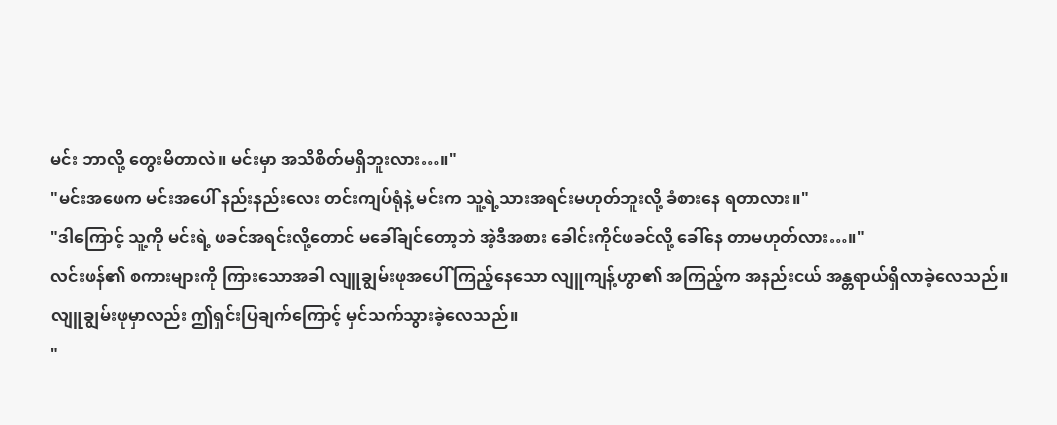မင်း ဘာလို့ တွေးမိတာလဲ။ မင်းမှာ အသိစိတ်မရှိဘူးလား…။"
"မင်းအဖေက မင်းအပေါ် နည်းနည်းလေး တင်းကျပ်ရုံနဲ့ မင်းက သူ့ရဲ့သားအရင်းမဟုတ်ဘူးလို့ ခံစားနေ ရတာလား။"
"ဒါကြောင့် သူ့ကို မင်းရဲ့ ဖခင်အရင်းလို့တောင် မခေါ်ချင်တော့ဘဲ အဲ့ဒီအစား ခေါင်းကိုင်ဖခင်လို့ ခေါ်နေ တာမဟုတ်လား…။"
လင်းဖန်၏ စကားများကို ကြားသောအခါ လျူချွမ်းဖုအပေါ် ကြည့်နေသော လျူကျန့်ဟွာ၏ အကြည့်က အနည်းငယ် အန္တရာယ်ရှိလာခဲ့လေသည်။
လျူချွမ်းဖုမှာလည်း ဤရှင်းပြချက်ကြောင့် မှင်သက်သွားခဲ့လေသည်။
"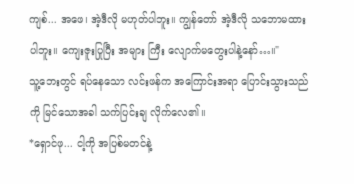ကျစ်... အဖေ၊ အဲ့ဒီလို မဟုတ်ပါဘူး။ ကျွန်တော် အဲ့ဒီလို သဘောမထားပါဘူး။ ကျေးဇူးပြုပြီး အများ ကြီး လျောက်မတွေးပါနဲ့နော်…။"
သူ့ဘေးတွင် ရပ်နေသော လင်းဖန်က အကြောင်းအရာ ပြောင်းသွားသည်ကို မြင်သောအခါ သက်ပြင်းချ လိုက်လေ၏။
*ရှောင်ဖု... ငါ့ကို အပြစ်မတင်နဲ့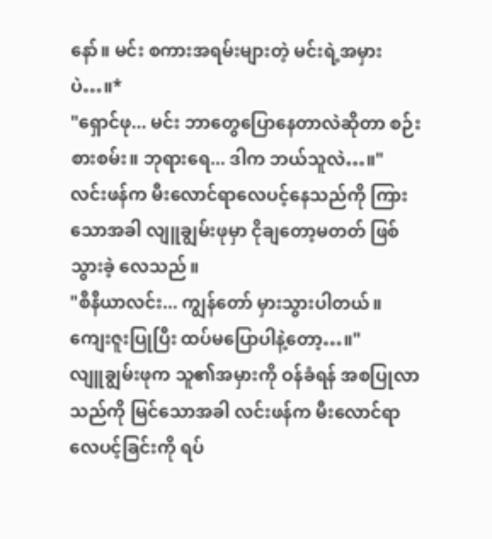နော်။ မင်း စကားအရမ်းများတဲ့ မင်းရဲ့အမှားပဲ…။*
"ရှောင်ဖု... မင်း ဘာတွေပြောနေတာလဲဆိုတာ စဉ်းစားစမ်း။ ဘုရားရေ... ဒါက ဘယ်သူလဲ…။"
လင်းဖန်က မီးလောင်ရာလေပင့်နေသည်ကို ကြားသောအခါ လျူချွမ်းဖုမှာ ငိုချတော့မတတ် ဖြစ်သွားခဲ့ လေသည်။
"စီနီယာလင်း... ကျွန်တော် မှားသွားပါတယ်။ ကျေးဇူးပြုပြီး ထပ်မပြောပါနဲ့တော့…။"
လျူချွမ်းဖုက သူ၏အမှားကို ဝန်ခံရန် အစပြုလာသည်ကို မြင်သောအခါ လင်းဖန်က မီးလောင်ရာ လေပင့်ခြင်းကို ရပ်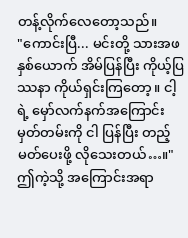တန့်လိုက်လေတော့သည်။
"ကောင်းပြီ... မင်းတို့ သားအဖ နှစ်ယောက် အိမ်ပြန်ပြီး ကိုယ့်ပြဿနာ ကိုယ်ရှင်းကြတော့။ ငါ့ရဲ့ မှော်လက်နက်အကြောင်း မှတ်တမ်းကို ငါ ပြန်ပြီး တည့်မတ်ပေးဖို့ လိုသေးတယ်…။"
ဤကဲ့သို့ အကြောင်းအရာ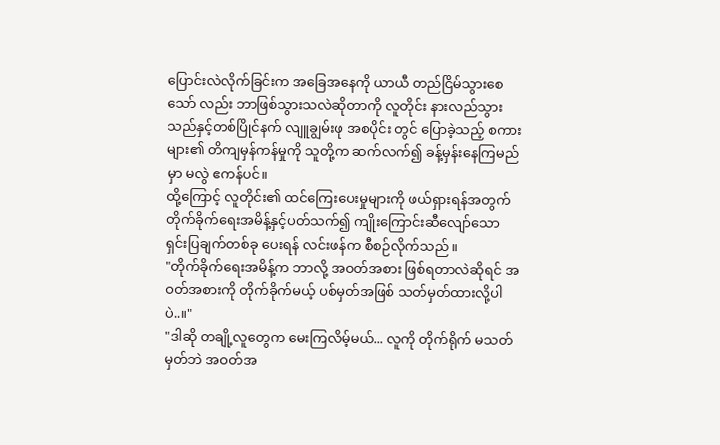ပြောင်းလဲလိုက်ခြင်းက အခြေအနေကို ယာယီ တည်ငြိမ်သွားစေ သော် လည်း ဘာဖြစ်သွားသလဲဆိုတာကို လူတိုင်း နားလည်သွားသည်နှင့်တစ်ပြိုင်နက် လျူချွမ်းဖု အစပိုင်း တွင် ပြောခဲ့သည့် စကားများ၏ တိကျမှန်ကန်မှုကို သူတို့က ဆက်လက်၍ ခန့်မှန်းနေကြမည်မှာ မလွဲ ဧကန်ပင်။
ထို့ကြောင့် လူတိုင်း၏ ထင်ကြေးပေးမှုများကို ဖယ်ရှားရန်အတွက် တိုက်ခိုက်ရေးအမိန့်နှင့်ပတ်သက်၍ ကျိုးကြောင်းဆီလျော်သော ရှင်းပြချက်တစ်ခု ပေးရန် လင်းဖန်က စီစဉ်လိုက်သည်။
"တိုက်ခိုက်ရေးအမိန့်က ဘာလို့ အဝတ်အစား ဖြစ်ရတာလဲဆိုရင် အဝတ်အစားကို တိုက်ခိုက်မယ့် ပစ်မှတ်အဖြစ် သတ်မှတ်ထားလို့ပါပဲ..။"
"ဒါဆို တချို့လူတွေက မေးကြလိမ့်မယ်... လူကို တိုက်ရိုက် မသတ်မှတ်ဘဲ အဝတ်အ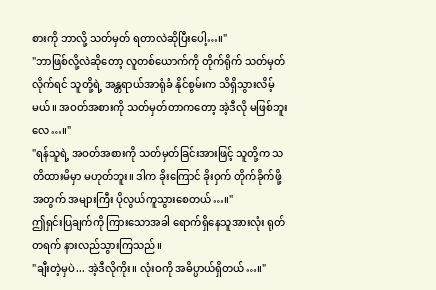စားကို ဘာလို့ သတ်မှတ် ရတာလဲဆိုပြီးပေါ့…။"
"ဘာဖြစ်လို့လဲဆိုတော့ လူတစ်ယောက်ကို တိုက်ရိုက် သတ်မှတ်လိုက်ရင် သူတို့ရဲ့ အန္တရာယ်အာရုံခံ နိုင်စွမ်းက သိရှိသွားလိမ့်မယ်။ အဝတ်အစားကို သတ်မှတ်တာကတော့ အဲ့ဒီလို မဖြစ်ဘူးလေ…။"
"ရန်သူရဲ့ အဝတ်အစားကို သတ်မှတ်ခြင်းအားဖြင့် သူတို့က သတိထားမိမှာ မဟုတ်ဘူး။ ဒါက ခိုးကြောင် ခိုးဝှက် တိုက်ခိုက်ဖို့အတွက် အများကြီး ပိုလွယ်ကူသွားစေတယ်…။"
ဤရှင်းပြချက်ကို ကြားသောအခါ ရောက်ရှိနေသူအားလုံး ရုတ်တရက် နားလည်သွားကြသည်။
"ချီးတဲ့မှပဲ... အဲ့ဒီလိုကိုး။ လုံးဝကို အဓိပ္ပာယ်ရှိတယ်…။"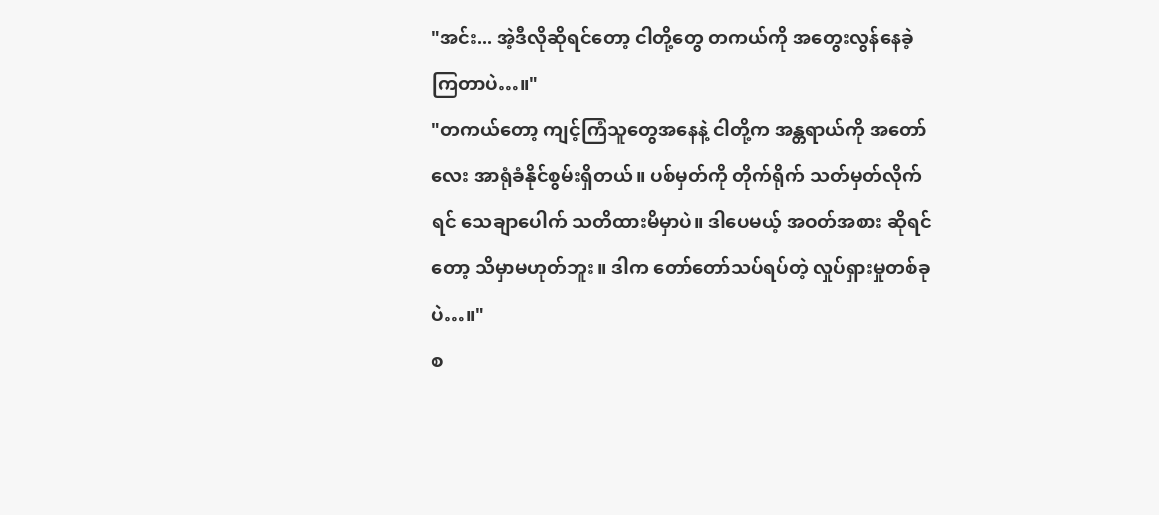"အင်း... အဲ့ဒီလိုဆိုရင်တော့ ငါတို့တွေ တကယ်ကို အတွေးလွန်နေခဲ့ကြတာပဲ…။"
"တကယ်တော့ ကျင့်ကြံသူတွေအနေနဲ့ ငါတို့က အန္တရာယ်ကို အတော်လေး အာရုံခံနိုင်စွမ်းရှိတယ်။ ပစ်မှတ်ကို တိုက်ရိုက် သတ်မှတ်လိုက်ရင် သေချာပေါက် သတိထားမိမှာပဲ။ ဒါပေမယ့် အဝတ်အစား ဆိုရင်တော့ သိမှာမဟုတ်ဘူး။ ဒါက တော်တော်သပ်ရပ်တဲ့ လှုပ်ရှားမှုတစ်ခုပဲ…။"
စ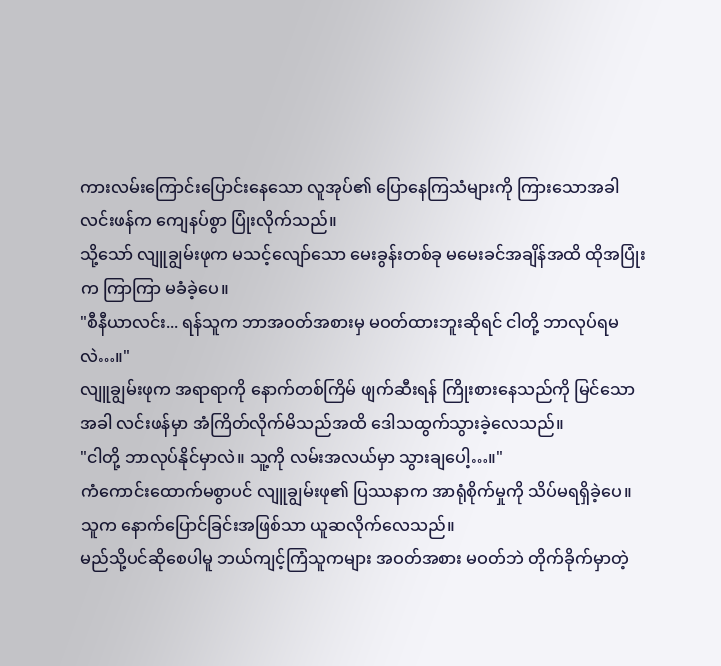ကားလမ်းကြောင်းပြောင်းနေသော လူအုပ်၏ ပြောနေကြသံများကို ကြားသောအခါ လင်းဖန်က ကျေနပ်စွာ ပြုံးလိုက်သည်။
သို့သော် လျူချွမ်းဖုက မသင့်လျော်သော မေးခွန်းတစ်ခု မမေးခင်အချိန်အထိ ထိုအပြုံးက ကြာကြာ မခံခဲ့ပေ။
"စီနီယာလင်း... ရန်သူက ဘာအဝတ်အစားမှ မဝတ်ထားဘူးဆိုရင် ငါတို့ ဘာလုပ်ရမလဲ…။"
လျူချွမ်းဖုက အရာရာကို နောက်တစ်ကြိမ် ဖျက်ဆီးရန် ကြိုးစားနေသည်ကို မြင်သောအခါ လင်းဖန်မှာ အံကြိတ်လိုက်မိသည်အထိ ဒေါသထွက်သွားခဲ့လေသည်။
"ငါတို့ ဘာလုပ်နိုင်မှာလဲ။ သူ့ကို လမ်းအလယ်မှာ သွားချပေါ့…။"
ကံကောင်းထောက်မစွာပင် လျူချွမ်းဖု၏ ပြဿနာက အာရုံစိုက်မှုကို သိပ်မရရှိခဲ့ပေ။ သူက နောက်ပြောင်ခြင်းအဖြစ်သာ ယူဆလိုက်လေသည်။
မည်သို့ပင်ဆိုစေပါမူ ဘယ်ကျင့်ကြံသူကများ အဝတ်အစား မဝတ်ဘဲ တိုက်ခိုက်မှာတဲ့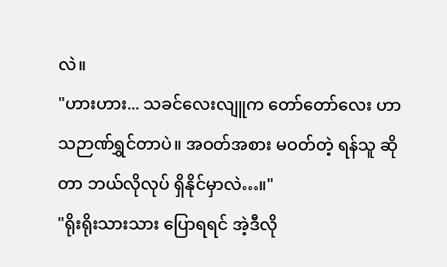လဲ။
"ဟားဟား... သခင်လေးလျူက တော်တော်လေး ဟာသဉာဏ်ရွှင်တာပဲ။ အဝတ်အစား မဝတ်တဲ့ ရန်သူ ဆိုတာ ဘယ်လိုလုပ် ရှိနိုင်မှာလဲ…။"
"ရိုးရိုးသားသား ပြောရရင် အဲ့ဒီလို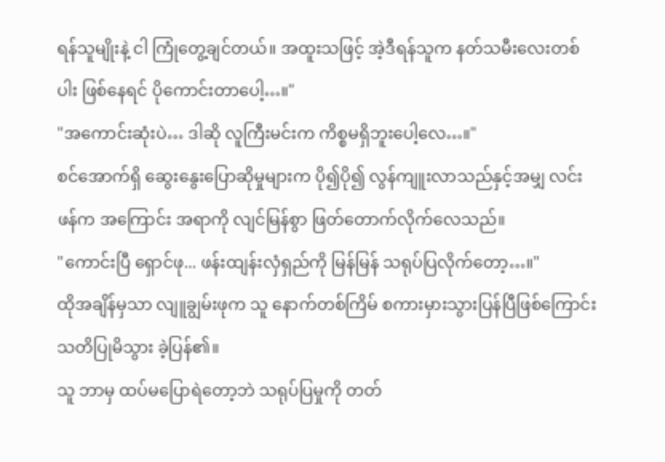ရန်သူမျိုးနဲ့ ငါ ကြုံတွေ့ချင်တယ်။ အထူးသဖြင့် အဲ့ဒီရန်သူက နတ်သမီးလေးတစ်ပါး ဖြစ်နေရင် ပိုကောင်းတာပေါ့…။"
"အကောင်းဆုံးပဲ… ဒါဆို လူကြီးမင်းက ကိစ္စမရှိဘူးပေါ့လေ…။"
စင်အောက်ရှိ ဆွေးနွေးပြောဆိုမှုများက ပို၍ပို၍ လွန်ကျူးလာသည်နှင့်အမျှ လင်းဖန်က အကြောင်း အရာကို လျင်မြန်စွာ ဖြတ်တောက်လိုက်လေသည်။
"ကောင်းပြီ ရှောင်ဖု... ဖန်းထျန်းလှံရှည်ကို မြန်မြန် သရုပ်ပြလိုက်တော့…။"
ထိုအချိန်မှသာ လျူချွမ်းဖုက သူ နောက်တစ်ကြိမ် စကားမှားသွားပြန်ပြီဖြစ်ကြောင်း သတိပြုမိသွား ခဲ့ပြန်၏။
သူ ဘာမှ ထပ်မပြောရဲတော့ဘဲ သရုပ်ပြမှုကို တတ်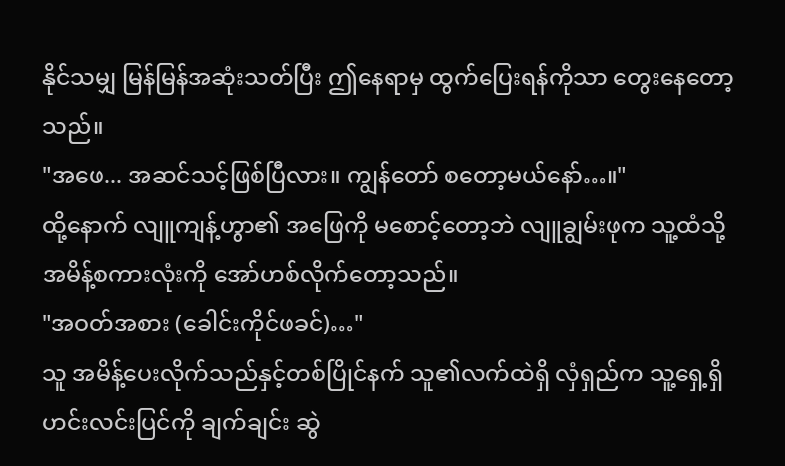နိုင်သမျှ မြန်မြန်အဆုံးသတ်ပြီး ဤနေရာမှ ထွက်ပြေးရန်ကိုသာ တွေးနေတော့သည်။
"အဖေ... အဆင်သင့်ဖြစ်ပြီလား။ ကျွန်တော် စတော့မယ်နော်…။"
ထို့နောက် လျူကျန့်ဟွာ၏ အဖြေကို မစောင့်တော့ဘဲ လျူချွမ်းဖုက သူ့ထံသို့ အမိန့်စကားလုံးကို အော်ဟစ်လိုက်တော့သည်။
"အဝတ်အစား (ခေါင်းကိုင်ဖခင်)…"
သူ အမိန့်ပေးလိုက်သည်နှင့်တစ်ပြိုင်နက် သူ၏လက်ထဲရှိ လှံရှည်က သူ့ရှေ့ရှိ ဟင်းလင်းပြင်ကို ချက်ချင်း ဆွဲ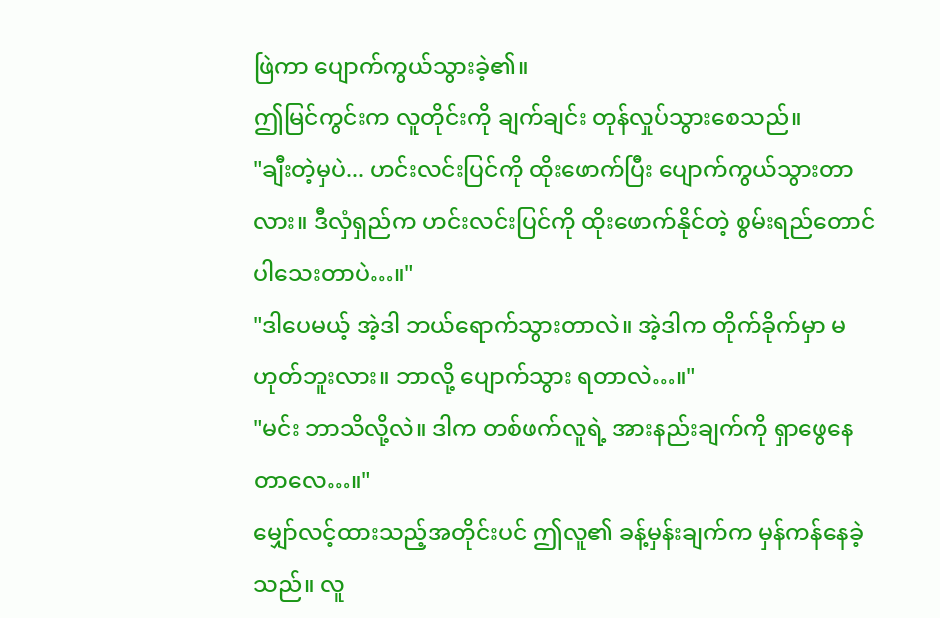ဖြဲကာ ပျောက်ကွယ်သွားခဲ့၏။
ဤမြင်ကွင်းက လူတိုင်းကို ချက်ချင်း တုန်လှုပ်သွားစေသည်။
"ချီးတဲ့မှပဲ... ဟင်းလင်းပြင်ကို ထိုးဖောက်ပြီး ပျောက်ကွယ်သွားတာလား။ ဒီလှံရှည်က ဟင်းလင်းပြင်ကို ထိုးဖောက်နိုင်တဲ့ စွမ်းရည်တောင် ပါသေးတာပဲ…။"
"ဒါပေမယ့် အဲ့ဒါ ဘယ်ရောက်သွားတာလဲ။ အဲ့ဒါက တိုက်ခိုက်မှာ မဟုတ်ဘူးလား။ ဘာလို့ ပျောက်သွား ရတာလဲ…။"
"မင်း ဘာသိလို့လဲ။ ဒါက တစ်ဖက်လူရဲ့ အားနည်းချက်ကို ရှာဖွေနေတာလေ…။"
မျှော်လင့်ထားသည့်အတိုင်းပင် ဤလူ၏ ခန့်မှန်းချက်က မှန်ကန်နေခဲ့သည်။ လူ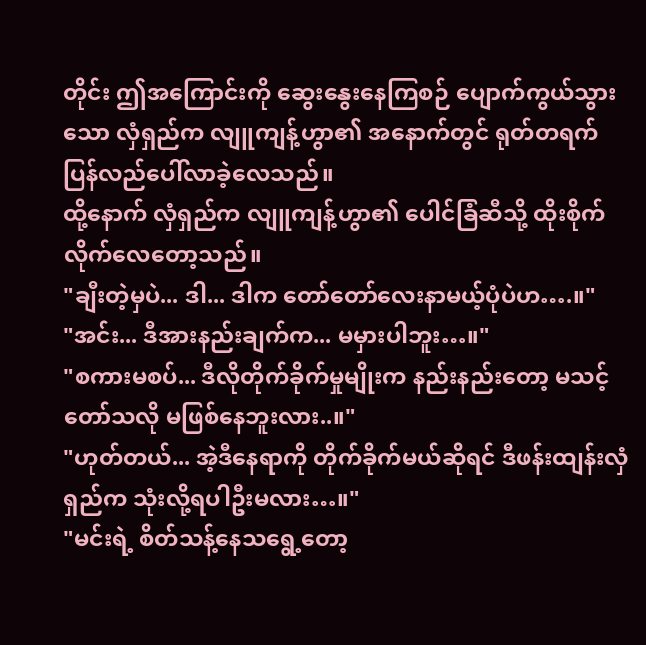တိုင်း ဤအကြောင်းကို ဆွေးနွေးနေကြစဉ် ပျောက်ကွယ်သွားသော လှံရှည်က လျူကျန့်ဟွာ၏ အနောက်တွင် ရုတ်တရက် ပြန်လည်ပေါ်လာခဲ့လေသည်။
ထို့နောက် လှံရှည်က လျူကျန့်ဟွာ၏ ပေါင်ခြံဆီသို့ ထိုးစိုက်လိုက်လေတော့သည်။
"ချီးတဲ့မှပဲ... ဒါ... ဒါက တော်တော်လေးနာမယ့်ပုံပဲဟ….။"
"အင်း... ဒီအားနည်းချက်က... မမှားပါဘူး…။"
"စကားမစပ်... ဒီလိုတိုက်ခိုက်မှုမျိုးက နည်းနည်းတော့ မသင့်တော်သလို မဖြစ်နေဘူးလား..။"
"ဟုတ်တယ်... အဲ့ဒီနေရာကို တိုက်ခိုက်မယ်ဆိုရင် ဒီဖန်းထျန်းလှံရှည်က သုံးလို့ရပါဦးမလား…။"
"မင်းရဲ့ စိတ်သန့်နေသရွေ့တော့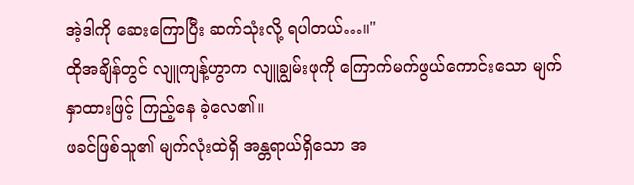အဲ့ဒါကို ဆေးကြောပြီး ဆက်သုံးလို့ ရပါတယ်…။"
ထိုအချိန်တွင် လျူကျန့်ဟွာက လျူချွမ်းဖုကို ကြောက်မက်ဖွယ်ကောင်းသော မျက်နှာထားဖြင့် ကြည့်နေ ခဲ့လေ၏။
ဖခင်ဖြစ်သူ၏ မျက်လုံးထဲရှိ အန္တရာယ်ရှိသော အ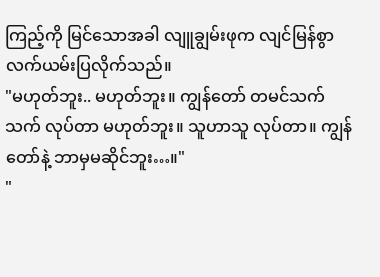ကြည့်ကို မြင်သောအခါ လျူချွမ်းဖုက လျင်မြန်စွာ လက်ယမ်းပြလိုက်သည်။
"မဟုတ်ဘူး.. မဟုတ်ဘူး။ ကျွန်တော် တမင်သက်သက် လုပ်တာ မဟုတ်ဘူး။ သူဟာသူ လုပ်တာ။ ကျွန်တော်နဲ့ ဘာမှမဆိုင်ဘူး…။"
"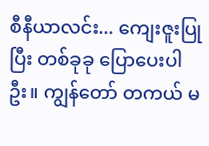စီနီယာလင်း... ကျေးဇူးပြုပြီး တစ်ခုခု ပြောပေးပါဦး။ ကျွန်တော် တကယ် မ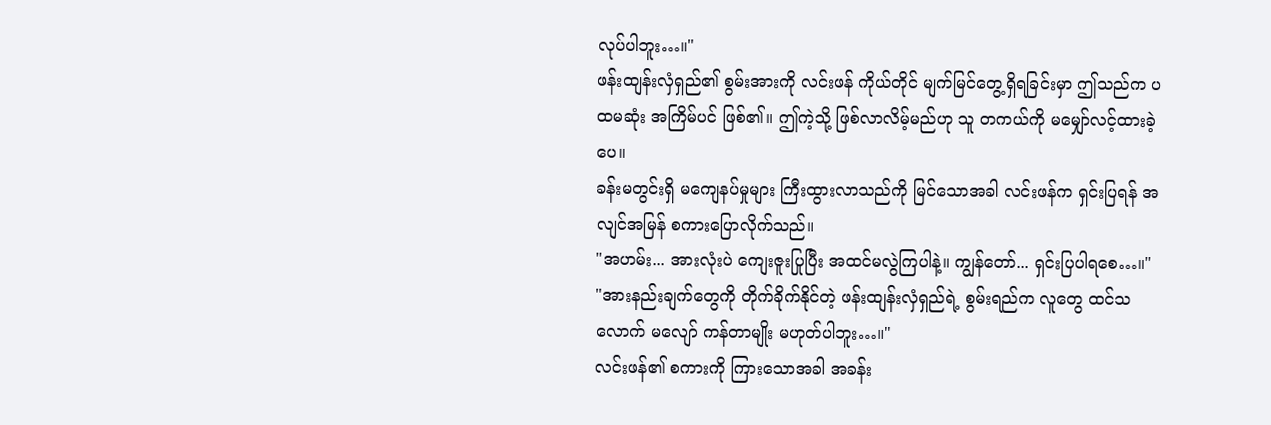လုပ်ပါဘူး…။"
ဖန်းထျန်းလှံရှည်၏ စွမ်းအားကို လင်းဖန် ကိုယ်တိုင် မျက်မြင်တွေ့ရှိရခြင်းမှာ ဤသည်က ပထမဆုံး အကြိမ်ပင် ဖြစ်၏။ ဤကဲ့သို့ ဖြစ်လာလိမ့်မည်ဟု သူ တကယ်ကို မမျှော်လင့်ထားခဲ့ပေ။
ခန်းမတွင်းရှိ မကျေနပ်မှုများ ကြီးထွားလာသည်ကို မြင်သောအခါ လင်းဖန်က ရှင်းပြရန် အလျင်အမြန် စကားပြောလိုက်သည်။
"အဟမ်း... အားလုံးပဲ ကျေးဇူးပြုပြီး အထင်မလွဲကြပါနဲ့။ ကျွန်တော်... ရှင်းပြပါရစေ…။"
"အားနည်းချက်တွေကို တိုက်ခိုက်နိုင်တဲ့ ဖန်းထျန်းလှံရှည်ရဲ့ စွမ်းရည်က လူတွေ ထင်သလောက် မလျော် ကန်တာမျိုး မဟုတ်ပါဘူး…။"
လင်းဖန်၏ စကားကို ကြားသောအခါ အခန်း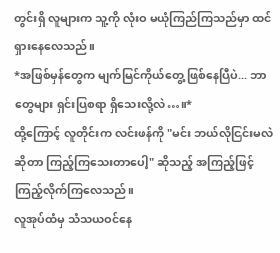တွင်းရှိ လူများက သူ့ကို လုံးဝ မယုံကြည်ကြသည်မှာ ထင်ရှားနေလေသည်။
*အဖြစ်မှန်တွေက မျက်မြင်ကိုယ်တွေ့ ဖြစ်နေပြီပဲ... ဘာတွေများ ရှင်းပြစရာ ရှိသေးလို့လဲ…။*
ထို့ကြောင့် လူတိုင်းက လင်းဖန်ကို "မင်း ဘယ်လိုငြင်းမလဲဆိုတာ ကြည့်ကြသေးတာပေါ့" ဆိုသည့် အကြည့်ဖြင့် ကြည့်လိုက်ကြလေသည်။
လူအုပ်ထံမှ သံသယဝင်နေ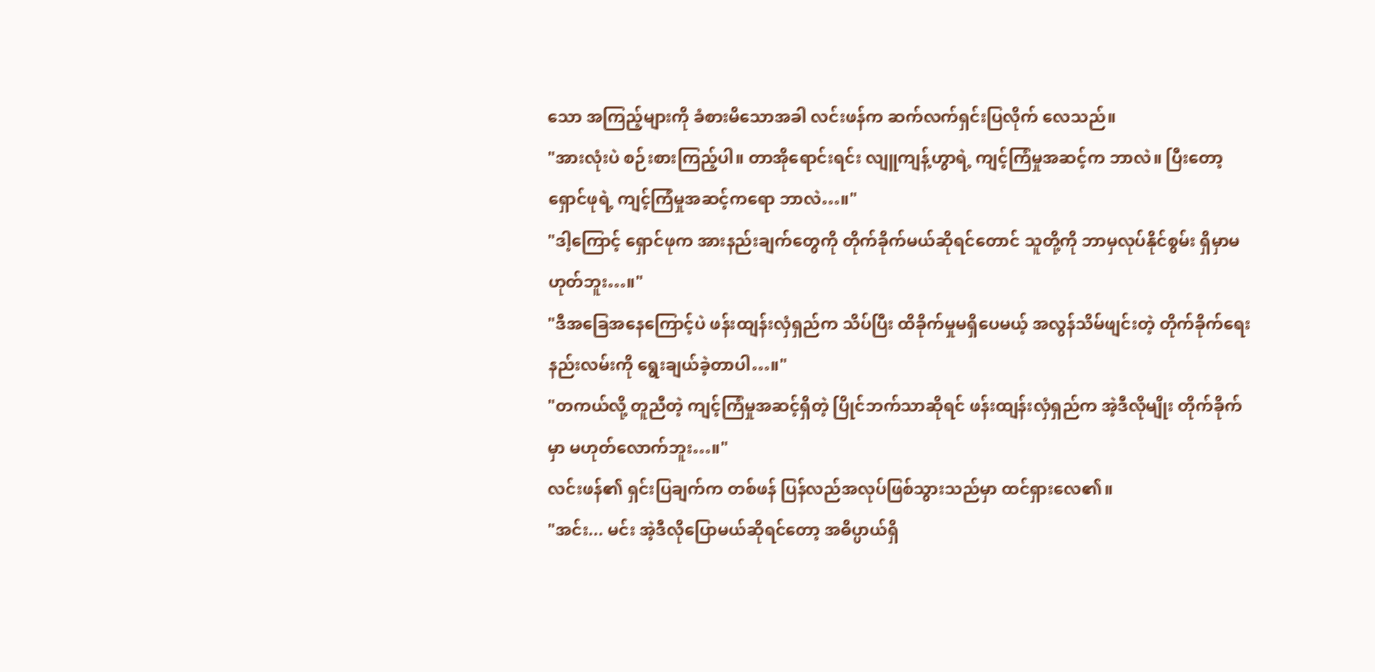သော အကြည့်များကို ခံစားမိသောအခါ လင်းဖန်က ဆက်လက်ရှင်းပြလိုက် လေသည်။
"အားလုံးပဲ စဉ်းစားကြည့်ပါ။ တာအိုရောင်းရင်း လျူကျန့်ဟွာရဲ့ ကျင့်ကြံမှုအဆင့်က ဘာလဲ။ ပြီးတော့ ရှောင်ဖုရဲ့ ကျင့်ကြံမှုအဆင့်ကရော ဘာလဲ…။"
"ဒါ့ကြောင့် ရှောင်ဖုက အားနည်းချက်တွေကို တိုက်ခိုက်မယ်ဆိုရင်တောင် သူတို့ကို ဘာမှလုပ်နိုင်စွမ်း ရှိမှာမဟုတ်ဘူး…။"
"ဒီအခြေအနေကြောင့်ပဲ ဖန်းထျန်းလှံရှည်က သိပ်ပြီး ထိခိုက်မှုမရှိပေမယ့် အလွန်သိမ်ဖျင်းတဲ့ တိုက်ခိုက်ရေးနည်းလမ်းကို ရွေးချယ်ခဲ့တာပါ…။"
"တကယ်လို့ တူညီတဲ့ ကျင့်ကြံမှုအဆင့်ရှိတဲ့ ပြိုင်ဘက်သာဆိုရင် ဖန်းထျန်းလှံရှည်က အဲ့ဒီလိုမျိုး တိုက်ခိုက်မှာ မဟုတ်လောက်ဘူး…။"
လင်းဖန်၏ ရှင်းပြချက်က တစ်ဖန် ပြန်လည်အလုပ်ဖြစ်သွားသည်မှာ ထင်ရှားလေ၏။
"အင်း... မင်း အဲ့ဒီလိုပြောမယ်ဆိုရင်တော့ အဓိပ္ပာယ်ရှိ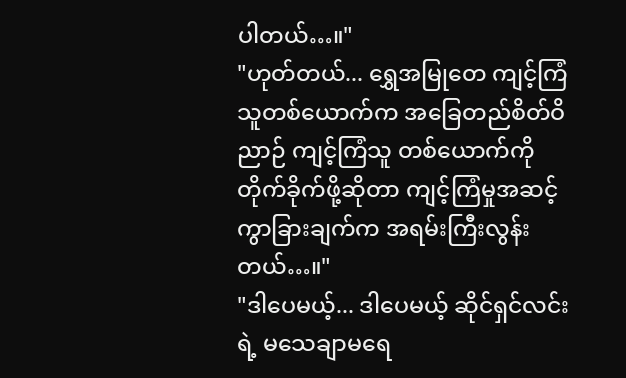ပါတယ်…။"
"ဟုတ်တယ်... ရွှေအမြုတေ ကျင့်ကြံသူတစ်ယောက်က အခြေတည်စိတ်ဝိညာဉ် ကျင့်ကြံသူ တစ်ယောက်ကို တိုက်ခိုက်ဖို့ဆိုတာ ကျင့်ကြံမှုအဆင့် ကွာခြားချက်က အရမ်းကြီးလွန်းတယ်…။"
"ဒါပေမယ့်... ဒါပေမယ့် ဆိုင်ရှင်လင်းရဲ့ မသေချာမရေ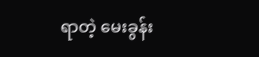ရာတဲ့ မေးခွန်း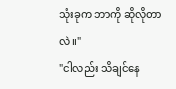သုံးခုက ဘာကို ဆိုလိုတာလဲ။"
"ငါလည်း သိချင်နေ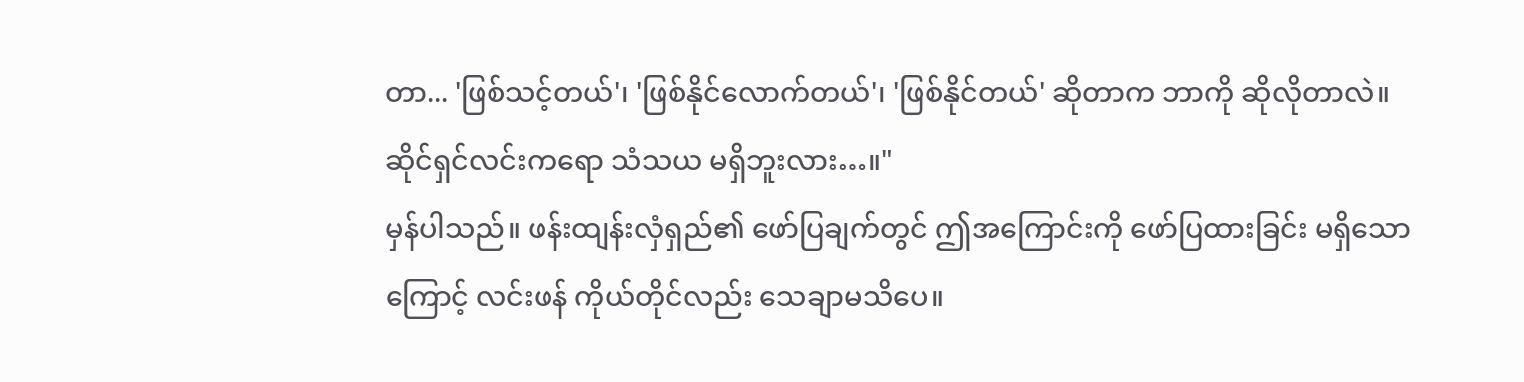တာ... 'ဖြစ်သင့်တယ်'၊ 'ဖြစ်နိုင်လောက်တယ်'၊ 'ဖြစ်နိုင်တယ်' ဆိုတာက ဘာကို ဆိုလိုတာလဲ။ ဆိုင်ရှင်လင်းကရော သံသယ မရှိဘူးလား…။"
မှန်ပါသည်။ ဖန်းထျန်းလှံရှည်၏ ဖော်ပြချက်တွင် ဤအကြောင်းကို ဖော်ပြထားခြင်း မရှိသောကြောင့် လင်းဖန် ကိုယ်တိုင်လည်း သေချာမသိပေ။